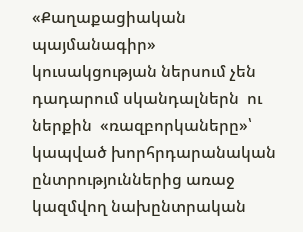«Քաղաքացիական պայմանագիր» կուսակցության ներսում չեն դադարում սկանդալներն  ու ներքին  «ռազբորկաները»՝ կապված խորհրդարանական ընտրություններից առաջ կազմվող նախընտրական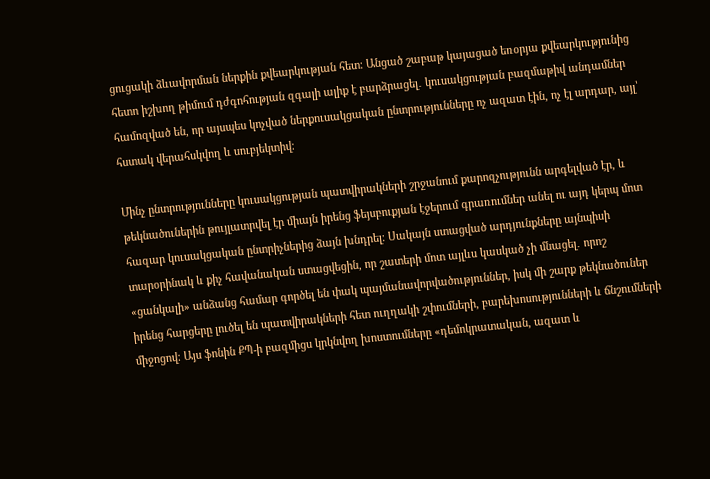ցուցակի ձևավորման ներքին քվեարկության հետ։ Անցած շաբաթ կայացած եռօրյա քվեարկությունից հետո իշխող թիմում դժգոհության զգալի ալիք է բարձրացել․ կուսակցության բազմաթիվ անդամներ համոզված են, որ այսպես կոչված ներքուսակցական ընտրությունները ոչ ազատ էին, ոչ էլ արդար, այլ՝ հստակ վերահսկվող և սուբյեկտիվ։

Մինչ ընտրությունները կուսակցության պատվիրակների շրջանում քարոզչությունն արգելված էր, և թեկնածուներին թույլատրվել էր միայն իրենց ֆեյսբուքյան էջերում գրառումներ անել ու այդ կերպ մոտ հազար կուսակցական ընտրիչներից ձայն խնդրել։ Սակայն ստացված արդյունքները այնպիսի տարօրինակ և քիչ հավանական ստացվեցին, որ շատերի մոտ այլևս կասկած չի մնացել․ որոշ «ցանկալի» անձանց համար գործել են փակ պայմանավորվածություններ, իսկ մի շարք թեկնածուներ իրենց հարցերը լուծել են պատվիրակների հետ ուղղակի շփումների, բարեխոսությունների և ճնշումների միջոցով։ Այս ֆոնին ՔՊ-ի բազմիցս կրկնվող խոստումները «դեմոկրատական, ազատ և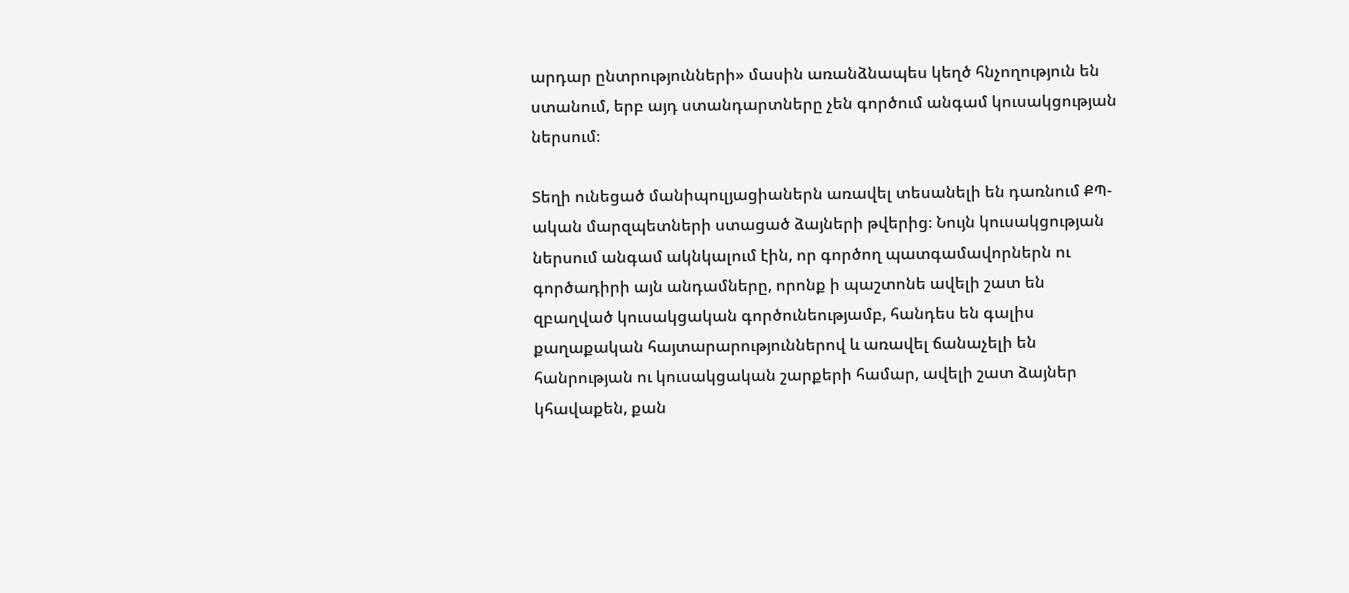արդար ընտրությունների» մասին առանձնապես կեղծ հնչողություն են ստանում, երբ այդ ստանդարտները չեն գործում անգամ կուսակցության ներսում։

Տեղի ունեցած մանիպուլյացիաներն առավել տեսանելի են դառնում ՔՊ-ական մարզպետների ստացած ձայների թվերից։ Նույն կուսակցության ներսում անգամ ակնկալում էին, որ գործող պատգամավորներն ու գործադիրի այն անդամները, որոնք ի պաշտոնե ավելի շատ են զբաղված կուսակցական գործունեությամբ, հանդես են գալիս քաղաքական հայտարարություններով և առավել ճանաչելի են հանրության ու կուսակցական շարքերի համար, ավելի շատ ձայներ կհավաքեն, քան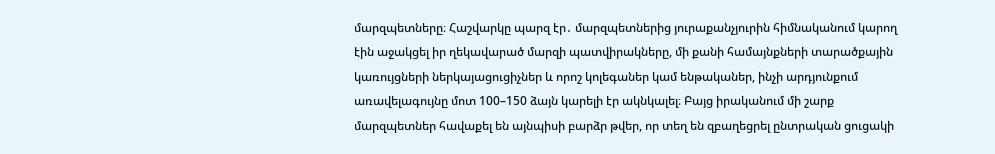մարզպետները։ Հաշվարկը պարզ էր․ մարզպետներից յուրաքանչյուրին հիմնականում կարող էին աջակցել իր ղեկավարած մարզի պատվիրակները, մի քանի համայնքների տարածքային կառույցների ներկայացուցիչներ և որոշ կոլեգաներ կամ ենթականեր, ինչի արդյունքում առավելագույնը մոտ 100–150 ձայն կարելի էր ակնկալել։ Բայց իրականում մի շարք մարզպետներ հավաքել են այնպիսի բարձր թվեր, որ տեղ են զբաղեցրել ընտրական ցուցակի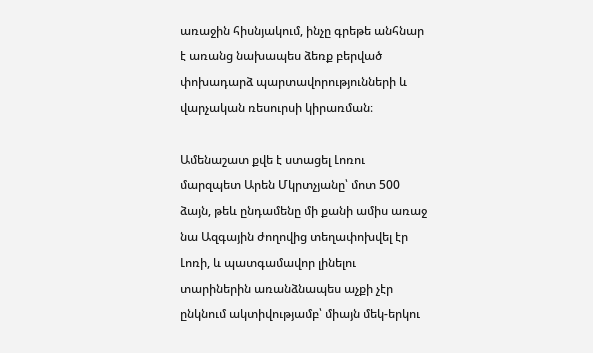առաջին հիսնյակում, ինչը գրեթե անհնար է առանց նախապես ձեռք բերված փոխադարձ պարտավորությունների և վարչական ռեսուրսի կիրառման։

Ամենաշատ քվե է ստացել Լոռու մարզպետ Արեն Մկրտչյանը՝ մոտ 500 ձայն, թեև ընդամենը մի քանի ամիս առաջ նա Ազգային ժողովից տեղափոխվել էր Լոռի, և պատգամավոր լինելու տարիներին առանձնապես աչքի չէր ընկնում ակտիվությամբ՝ միայն մեկ-երկու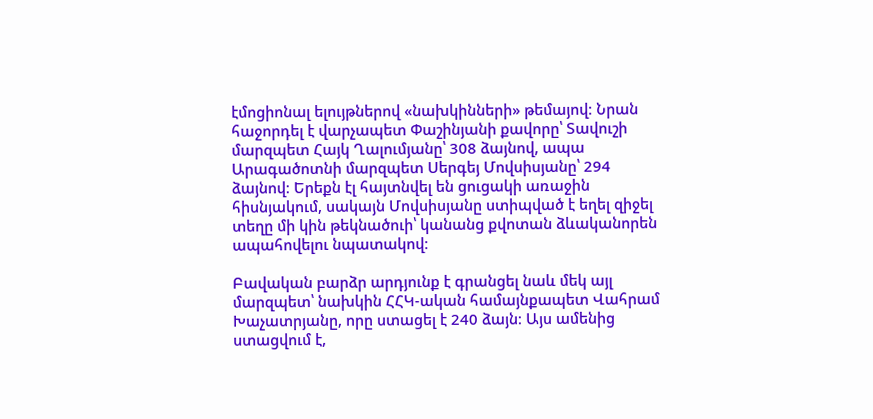էմոցիոնալ ելույթներով «նախկինների» թեմայով։ Նրան հաջորդել է վարչապետ Փաշինյանի քավորը՝ Տավուշի մարզպետ Հայկ Ղալումյանը՝ 308 ձայնով, ապա Արագածոտնի մարզպետ Սերգեյ Մովսիսյանը՝ 294 ձայնով։ Երեքն էլ հայտնվել են ցուցակի առաջին հիսնյակում, սակայն Մովսիսյանը ստիպված է եղել զիջել տեղը մի կին թեկնածուի՝ կանանց քվոտան ձևականորեն ապահովելու նպատակով։

Բավական բարձր արդյունք է գրանցել նաև մեկ այլ մարզպետ՝ նախկին ՀՀԿ-ական համայնքապետ Վահրամ Խաչատրյանը, որը ստացել է 240 ձայն։ Այս ամենից ստացվում է,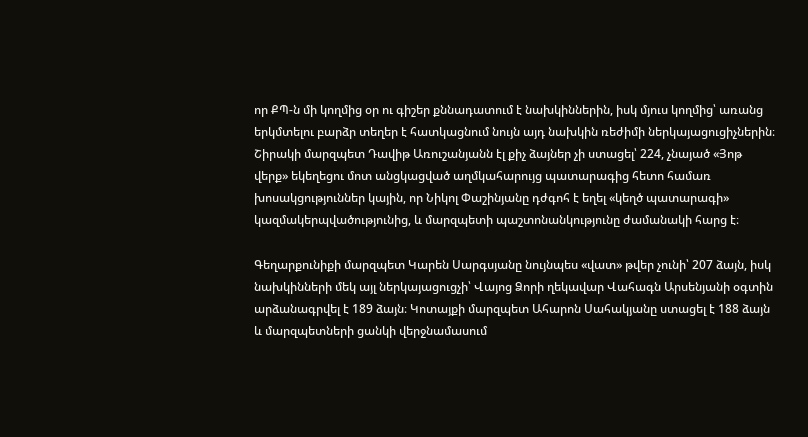որ ՔՊ-ն մի կողմից օր ու գիշեր քննադատում է նախկիններին, իսկ մյուս կողմից՝ առանց երկմտելու բարձր տեղեր է հատկացնում նույն այդ նախկին ռեժիմի ներկայացուցիչներին։ Շիրակի մարզպետ Դավիթ Առուշանյանն էլ քիչ ձայներ չի ստացել՝ 224, չնայած «Յոթ վերք» եկեղեցու մոտ անցկացված աղմկահարույց պատարագից հետո համառ խոսակցություններ կային, որ Նիկոլ Փաշինյանը դժգոհ է եղել «կեղծ պատարագի» կազմակերպվածությունից, և մարզպետի պաշտոնանկությունը ժամանակի հարց է։

Գեղարքունիքի մարզպետ Կարեն Սարգսյանը նույնպես «վատ» թվեր չունի՝ 207 ձայն, իսկ նախկինների մեկ այլ ներկայացուցչի՝ Վայոց Ձորի ղեկավար Վահագն Արսենյանի օգտին արձանագրվել է 189 ձայն։ Կոտայքի մարզպետ Ահարոն Սահակյանը ստացել է 188 ձայն և մարզպետների ցանկի վերջնամասում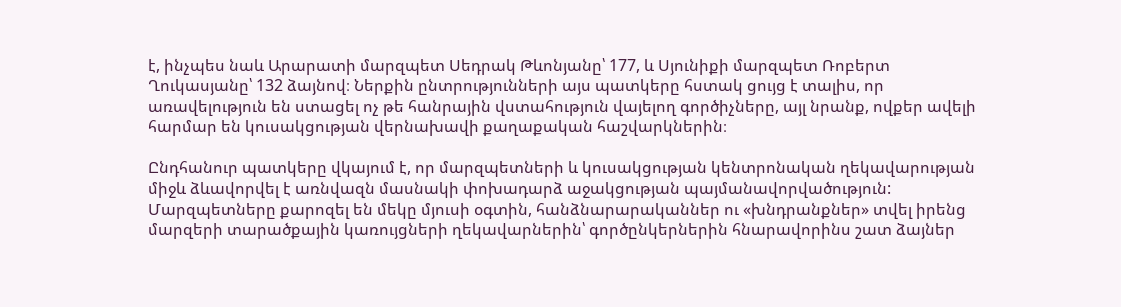է, ինչպես նաև Արարատի մարզպետ Սեդրակ Թևոնյանը՝ 177, և Սյունիքի մարզպետ Ռոբերտ Ղուկասյանը՝ 132 ձայնով։ Ներքին ընտրությունների այս պատկերը հստակ ցույց է տալիս, որ առավելություն են ստացել ոչ թե հանրային վստահություն վայելող գործիչները, այլ նրանք, ովքեր ավելի հարմար են կուսակցության վերնախավի քաղաքական հաշվարկներին։

Ընդհանուր պատկերը վկայում է, որ մարզպետների և կուսակցության կենտրոնական ղեկավարության միջև ձևավորվել է առնվազն մասնակի փոխադարձ աջակցության պայմանավորվածություն: Մարզպետները քարոզել են մեկը մյուսի օգտին, հանձնարարականներ ու «խնդրանքներ» տվել իրենց մարզերի տարածքային կառույցների ղեկավարներին՝ գործընկերներին հնարավորինս շատ ձայներ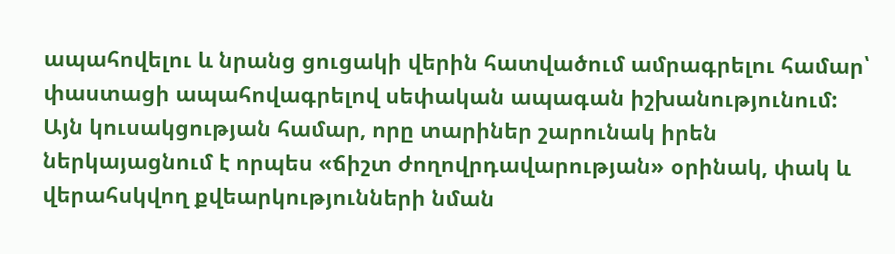ապահովելու և նրանց ցուցակի վերին հատվածում ամրագրելու համար՝ փաստացի ապահովագրելով սեփական ապագան իշխանությունում: Այն կուսակցության համար, որը տարիներ շարունակ իրեն ներկայացնում է որպես «ճիշտ ժողովրդավարության» օրինակ, փակ և վերահսկվող քվեարկությունների նման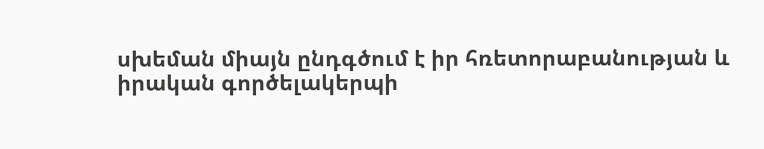սխեման միայն ընդգծում է իր հռետորաբանության և իրական գործելակերպի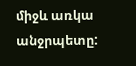միջև առկա անջրպետը: